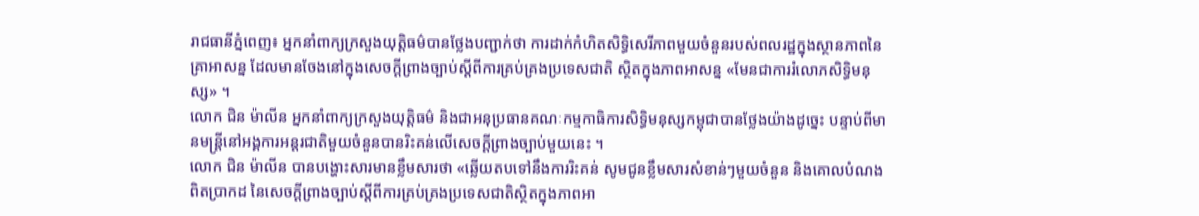រាជធានីភ្នំពេញ៖ អ្នកនាំពាក្យក្រសួងយុត្តិធម៌បានថ្លែងបញ្ជាក់ថា ការដាក់កំហិតសិទ្ធិសេរីភាពមួយចំនួនរបស់ពលរដ្ឋក្នុងស្ថានភាពនៃគ្រាអាសន្ន ដែលមានចែងនៅក្នុងសេចក្តីព្រាងច្បាប់ស្តីពីការគ្រប់គ្រងប្រទេសជាតិ ស្ថិតក្នុងភាពអាសន្ន «មែនជាការរំលោភសិទ្ធិមនុស្ស» ។
លោក ជិន ម៉ាលីន អ្នកនាំពាក្យក្រសួងយុត្តិធម៌ និងជាអនុប្រធានគណៈកម្មកាធិការសិទ្ធិមនុស្សកម្ពុជាបានថ្លែងយ៉ាងដូច្នេះ បន្ទាប់ពីមានមន្ត្រីនៅអង្គការអន្តរជាតិមួយចំនួនបានរិះគន់លើសេចក្តីព្រាងច្បាប់មួយនេះ ។
លោក ជិន ម៉ាលីន បានបង្ហោះសារមានខ្លឹមសារថា «ឆ្លើយតបទៅនឹងការរិះគន់ សូមជូនខ្លឹមសារសំខាន់ៗមួយចំនួន និងគោលបំណងពិតប្រាកដ នៃសេចក្តីព្រាងច្បាប់ស្តីពីការគ្រប់គ្រងប្រទេសជាតិស្ថិតក្នុងភាពអា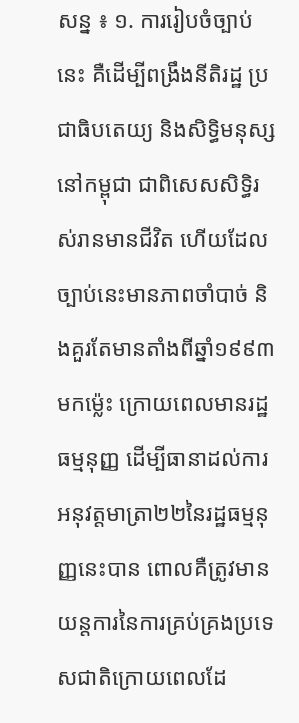សន្ន ៖ ១. ការរៀបចំច្បាប់នេះ គឺដើម្បីពង្រឹងនីតិរដ្ឋ ប្រជាធិបតេយ្យ និងសិទ្ធិមនុស្សនៅកម្ពុជា ជាពិសេសសិទ្ធិរស់រានមានជីវិត ហើយដែលច្បាប់នេះមានភាពចាំបាច់ និងគួរតែមានតាំងពីឆ្នាំ១៩៩៣មកម៉្លេះ ក្រោយពេលមានរដ្ឋធម្មនុញ្ញ ដើម្បីធានាដល់ការអនុវត្តមាត្រា២២នៃរដ្ឋធម្មនុញ្ញនេះបាន ពោលគឺត្រូវមានយន្តការនៃការគ្រប់គ្រងប្រទេសជាតិក្រោយពេលដែ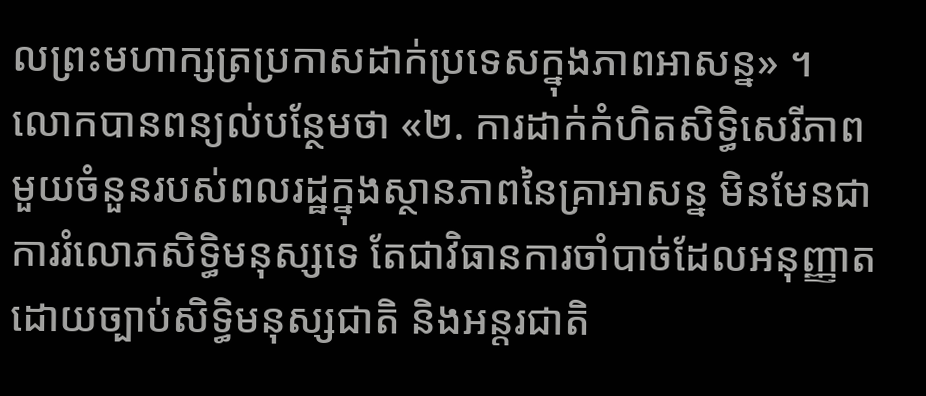លព្រះមហាក្សត្រប្រកាសដាក់ប្រទេសក្នុងភាពអាសន្ន» ។
លោកបានពន្យល់បន្ថែមថា «២. ការដាក់កំហិតសិទ្ធិសេរីភាពមួយចំនួនរបស់ពលរដ្ឋក្នុងស្ថានភាពនៃគ្រាអាសន្ន មិនមែនជាការរំលោភសិទ្ធិមនុស្សទេ តែជាវិធានការចាំបាច់ដែលអនុញ្ញាតដោយច្បាប់សិទ្ធិមនុស្សជាតិ និងអន្តរជាតិ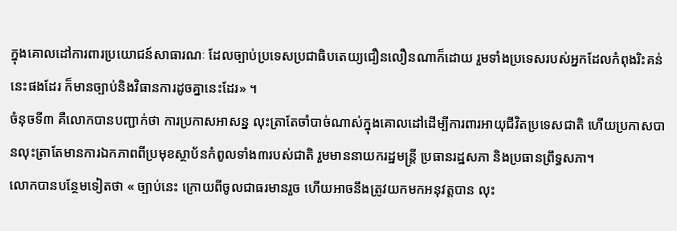ក្នុងគោលដៅការពារប្រយោជន៍សាធារណៈ ដែលច្បាប់ប្រទេសប្រជាធិបតេយ្យជឿនលឿនណាក៏ដោយ រួមទាំងប្រទេសរបស់អ្នកដែលកំពុងរិះគន់នេះផងដែរ ក៏មានច្បាប់និងវិធានការដូចគ្នានេះដែរ» ។
ចំនុចទី៣ គឺលោកបានបញ្ជាក់ថា ការប្រកាសអាសន្ន លុះត្រាតែចាំបាច់ណាស់ក្នុងគោលដៅដើម្បីការពារអាយុជីវិតប្រទេសជាតិ ហើយប្រកាសបានលុះត្រាតែមានការឯកភាពពីប្រមុខស្ថាប័នកំពូលទាំង៣របស់ជាតិ រួមមាននាយករដ្ឋមន្ត្រី ប្រធានរដ្ឋសភា និងប្រធានព្រឹទ្ធសភា។
លោកបានបន្ថែមទៀតថា « ច្បាប់នេះ ក្រោយពីចូលជាធរមានរួច ហើយអាចនឹងត្រូវយកមកអនុវត្តបាន លុះ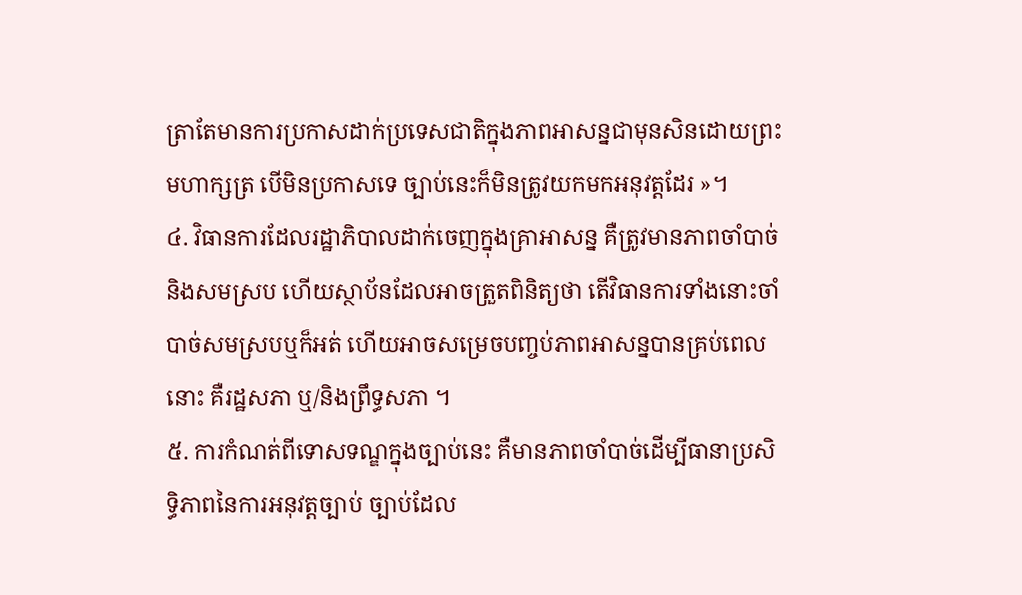ត្រាតែមានការប្រកាសដាក់ប្រទេសជាតិក្នុងភាពអាសន្នជាមុនសិនដោយព្រះមហាក្សត្រ បើមិនប្រកាសទេ ច្បាប់នេះក៏មិនត្រូវយកមកអនុវត្តដែរ »។
៤. វិធានការដែលរដ្ឋាភិបាលដាក់ចេញក្នុងគ្រាអាសន្ន គឺត្រូវមានភាពចាំបាច់និងសមស្រប ហើយស្ថាប័នដែលអាចត្រួតពិនិត្យថា តើវិធានការទាំងនោះចាំបាច់សមស្របឬក៏អត់ ហើយអាចសម្រេចបញ្ចប់ភាពអាសន្នបានគ្រប់ពេលនោះ គឺរដ្ឋសភា ឬ/និងព្រឹទ្ធសភា ។
៥. ការកំណត់ពីទោសទណ្ឌក្នុងច្បាប់នេះ គឺមានភាពចាំបាច់ដើម្បីធានាប្រសិទ្ធិភាពនៃការអនុវត្តច្បាប់ ច្បាប់ដែល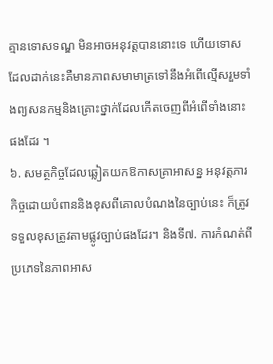គ្មានទោសទណ្ឌ មិនអាចអនុវត្តបាននោះទេ ហើយទោសដែលដាក់នេះគឺមានភាពសមាមាត្រទៅនឹងអំពើល្មើសរួមទាំងព្យសនកម្មនិងគ្រោះថ្នាក់ដែលកើតចេញពីអំពើទាំងនោះផងដែរ ។
៦. សមត្ថកិច្ចដែលឆ្លៀតយកឱកាសគ្រាអាសន្ន អនុវត្តភារកិច្ចដោយបំពាននិងខុសពីគោលបំណងនៃច្បាប់នេះ ក៏ត្រូវទទួលខុសត្រូវតាមផ្លូវច្បាប់ផងដែរ។ និងទី៧. ការកំណត់ពីប្រភេទនៃភាពអាស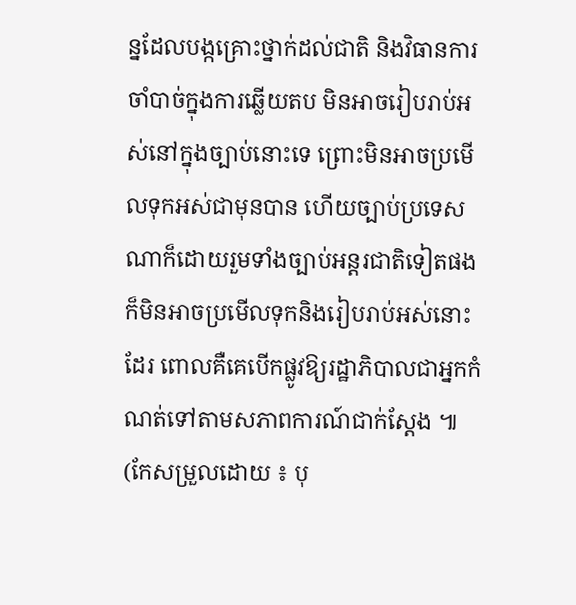ន្នដែលបង្កគ្រោះថ្នាក់ដល់ជាតិ និងវិធានការចាំបាច់ក្នុងការឆ្លើយតប មិនអាចរៀបរាប់អស់នៅក្នុងច្បាប់នោះទេ ព្រោះមិនអាចប្រមើលទុកអស់ជាមុនបាន ហើយច្បាប់ប្រទេសណាក៏ដោយរួមទាំងច្បាប់អន្តរជាតិទៀតផង ក៏មិនអាចប្រមើលទុកនិងរៀបរាប់អស់នោះដែរ ពោលគឺគេបើកផ្លូវឱ្យរដ្ឋាភិបាលជាអ្នកកំណត់ទៅតាមសភាពការណ៍ជាក់ស្តែង ៕ (កែសម្រួលដោយ ៖ បុ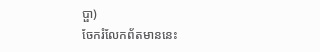ប្ផា)
ចែករំលែកព័តមាននេះ